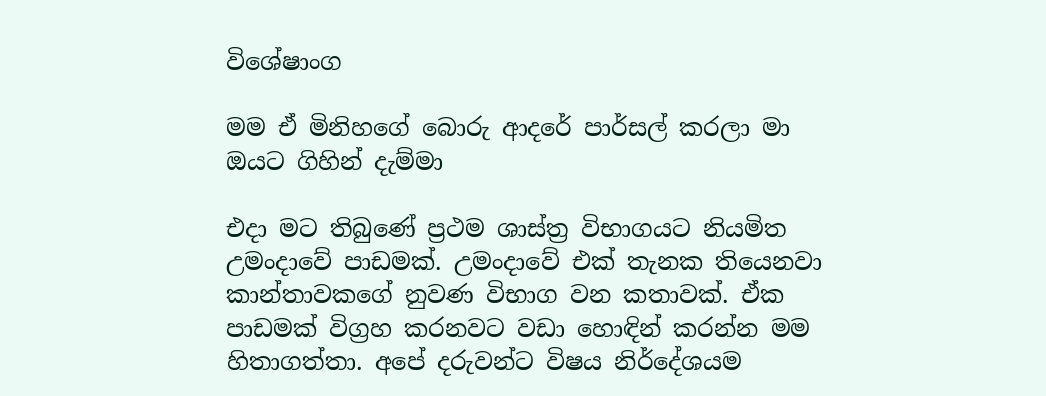විශේෂාංග

මම ඒ මිනිහගේ බොරු ආදරේ පාර්සල් කරලා මා ඔයට ගිහින් දැම්මා

එදා මට තිබුණේ ප්‍රථම ශාස්ත්‍ර විභාගයට නියමිත උමංදාවේ පාඩමක්. උමංදාවේ එක් තැනක තියෙනවා කාන්තාවකගේ නුවණ විභාග වන කතාවක්. ඒක පාඩමක් විග්‍රහ කරනවට වඩා හොඳින් කරන්න මම හිතාගත්තා. අපේ දරුවන්ට විෂය නිර්දේශයම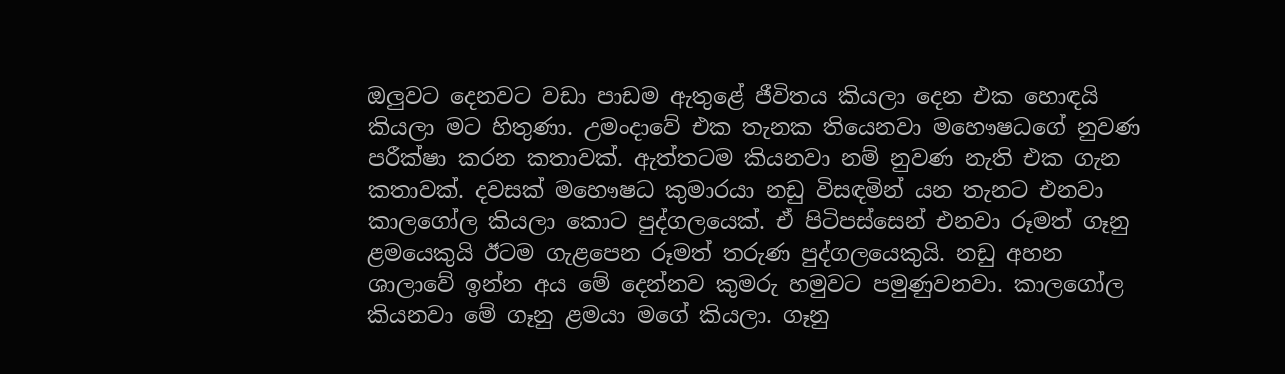ඔලුවට දෙනවට වඩා පාඩම ඇතුළේ ජීවිතය කියලා දෙන එක හොඳයි කියලා මට හිතුණා. උමංදාවේ එක තැනක තියෙනවා මහෞෂධගේ නුවණ පරීක්ෂා කරන කතාවක්. ඇත්තටම කියනවා නම් නුවණ නැති එක ගැන කතාවක්. දවසක් මහෞෂධ කුමාරයා නඩු විසඳමින් යන තැනට එනවා කාලගෝල කියලා කොට පුද්ගලයෙක්. ඒ පිටිපස්සෙන් එනවා රූමත් ගෑනු ළමයෙකුයි ඊටම ගැළපෙන රූමත් තරුණ පුද්ගලයෙකුයි. නඩු අහන ශාලාවේ ඉන්න අය මේ දෙන්නව කුමරු හමුවට පමුණුවනවා. කාලගෝල කියනවා මේ ගෑනු ළමයා මගේ කියලා. ගෑනු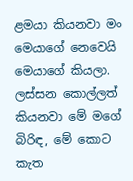ළමයා කියනවා මං මෙයාගේ නෙවෙයි මෙයාගේ කියලා. ලස්සන කොල්ලත් කියනවා මේ මගේ බිරිඳ, මේ කොට කැත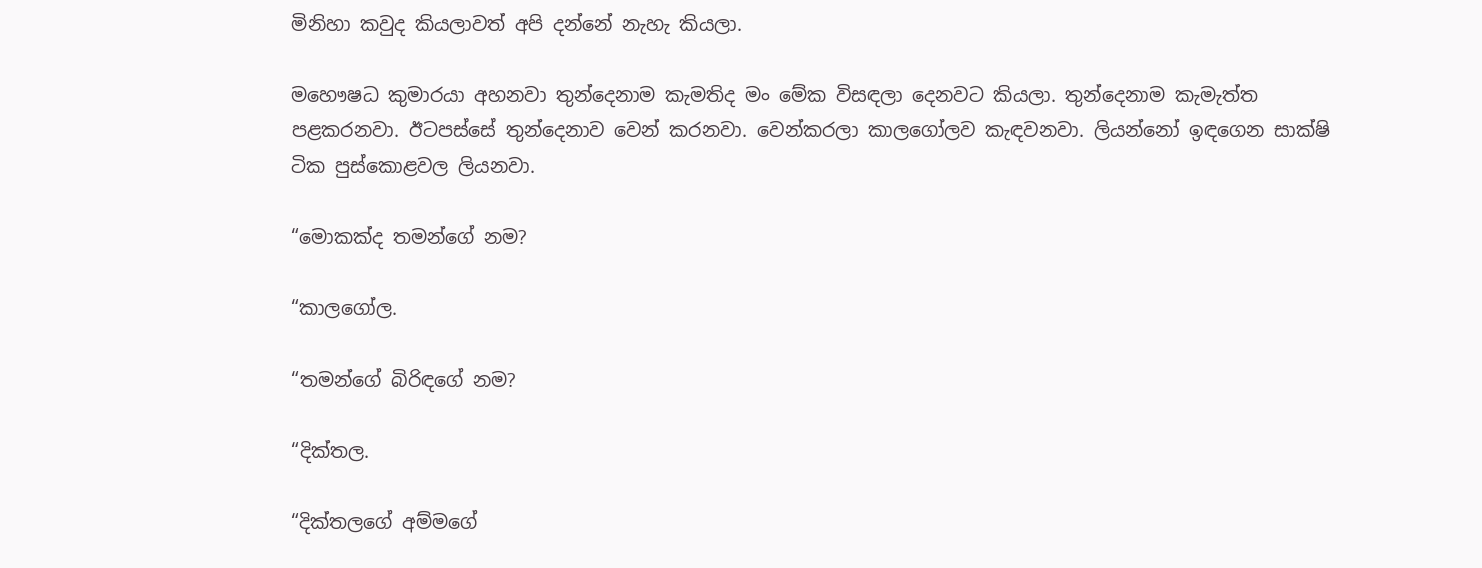මිනිහා කවුද කියලාවත් අපි දන්නේ නැහැ කියලා.

මහෞෂධ කුමාරයා අහනවා තුන්දෙනාම කැමතිද මං මේක විසඳලා දෙනවට කියලා. තුන්දෙනාම කැමැත්ත පළකරනවා. ඊටපස්සේ තුන්දෙනාව වෙන් කරනවා. වෙන්කරලා කාලගෝලව කැඳවනවා. ලියන්නෝ ඉඳගෙන සාක්ෂි ටික පුස්කොළවල ලියනවා.

“මොකක්ද තමන්ගේ නම?

“කාලගෝල.

“තමන්ගේ බිරිඳගේ නම?

“දික්තල.

“දික්තලගේ අම්මගේ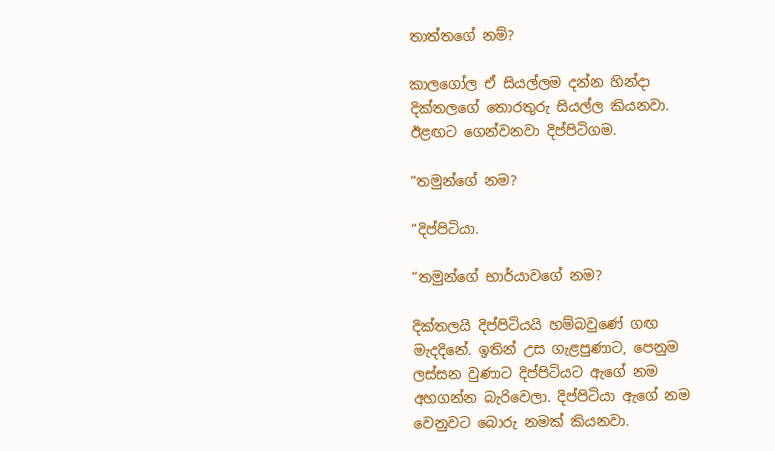තාත්තගේ නම්?

කාලගෝල ඒ සියල්ලම දන්න හින්දා දික්තලගේ තොරතුරු සියල්ල කියනවා. ඊළඟට ගෙන්වනවා දිප්පිටිගම.

“තමුන්ගේ නම?

“දිප්පිටියා.

“තමුන්ගේ භාර්යාවගේ නම?

දික්තලයි දිප්පිටියයි හම්බවුණේ ගඟ මැදදිනේ. ඉතින් උස ගැළපුණාට, පෙනුම ලස්සන වුණාට දිප්පිටියට ඇගේ නම අහගන්න බැරිවෙලා. දිප්පිටියා ඇගේ නම වෙනුවට බොරු නමක් කියනවා.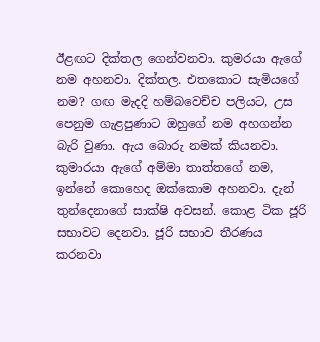ඊළඟට දික්තල ගෙන්වනවා. කුමරයා ඇගේ නම අහනවා. දික්තල. එතකොට සැමියගේ නම? ගඟ මැදදි හම්බවෙච්ච පලියට, උස පෙනුම ගැළපුණාට ඔහුගේ නම අහගන්න බැරි වුණා. ඇය බොරු නමක් කියනවා. කුමාරයා ඇගේ අම්මා තාත්තගේ නම, ඉන්නේ කොහෙද ඔක්කොම අහනවා. දැන් තුන්දෙනාගේ සාක්ෂි අවසන්. කොළ ටික ජූරි සභාවට දෙනවා. ජූරි සභාව තීරණය කරනවා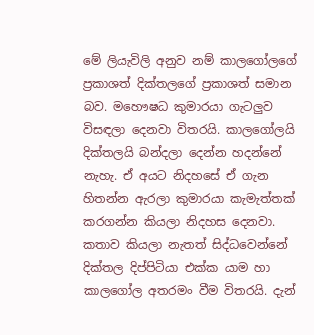මේ ලියැවිලි අනුව නම් කාලගෝලගේ ප්‍රකාශත් දික්තලගේ ප්‍රකාශත් සමාන බව. මහෞෂධ කුමාරයා ගැටලුව විසඳලා දෙනවා විතරයි. කාලගෝලයි දික්තලයි බන්දලා දෙන්න හදන්නේ නැහැ. ඒ අයට නිදහසේ ඒ ගැන හිතන්න ඇරලා කුමාරයා කැමැත්තක් කරගන්න කියලා නිදහස දෙනවා. කතාව කියලා නැතත් සිද්ධවෙන්නේ දික්තල දිප්පිටියා එක්ක යාම හා කාලගෝල අතරමං වීම විතරයි. දැන්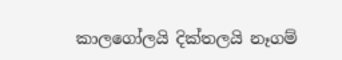කාලගෝලයි දික්තලයි නෑගම්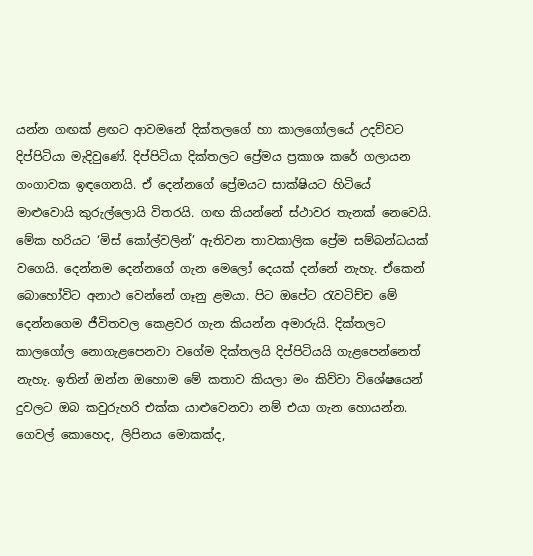යන්න ගඟක් ළඟට ආවමනේ දික්තලගේ හා කාලගෝලයේ උදව්වට දිප්පිටියා මැදිවුණේ. දිප්පිටියා දික්තලට ප්‍රේමය ප්‍රකාශ කරේ ගලායන ගංගාවක ඉඳගෙනයි. ඒ දෙන්නගේ ප්‍රේමයට සාක්ෂියට හිටියේ මාළුවොයි කුරුල්ලොයි විතරයි. ගඟ කියන්නේ ස්ථාවර තැනක් නෙවෙයි. මේක හරියට ‘මිස් කෝල්වලින්’ ඇතිවන තාවකාලික ප්‍රේම සම්බන්ධයක් වගෙයි. දෙන්නම දෙන්නගේ ගැන මෙලෝ දෙයක් දන්නේ නැහැ. ඒකෙන් බොහෝවිට අනාථ වෙන්නේ ගෑනු ළමයා. පිට ඔපේට රැවටිච්ච මේ දෙන්නගෙම ජීවිතවල කෙළවර ගැන කියන්න අමාරුයි. දික්තලට කාලගෝල නොගැළපෙනවා වගේම දික්තලයි දිප්පිටියයි ගැළපෙන්නෙත් නැහැ. ඉතින් ඔන්න ඔහොම මේ කතාව කියලා මං කිව්වා විශේෂයෙන් දුවලට ඔබ කවුරුහරි එක්ක යාළුවෙනවා නම් එයා ගැන හොයන්න. ගෙවල් කොහෙද, ලිපිනය මොකක්ද,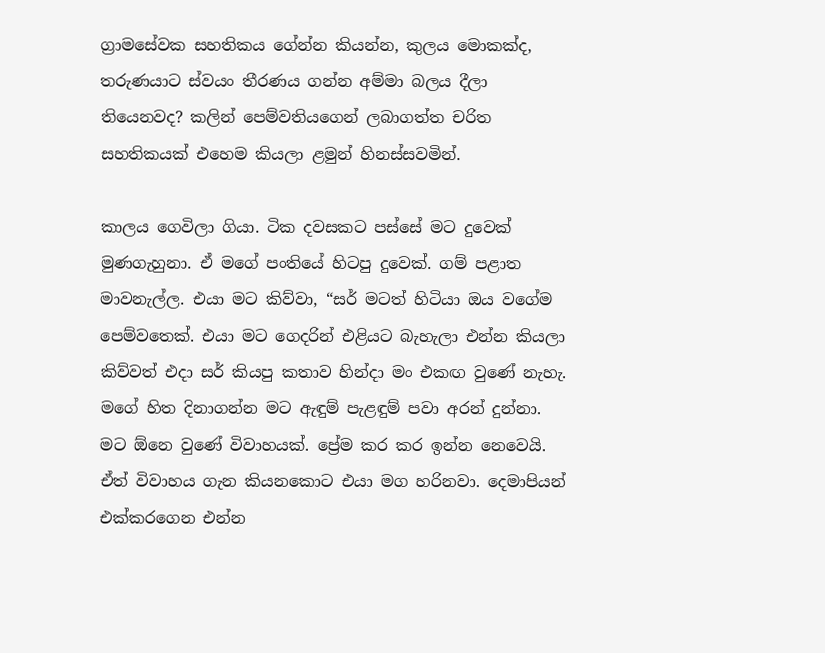ග්‍රාමසේවක සහතිකය ගේන්න කියන්න, කුලය මොකක්ද, තරුණයාට ස්වයං තීරණය ගන්න අම්මා බලය දීලා තියෙනවද? කලින් පෙම්වතියගෙන් ලබාගත්ත චරිත සහතිකයක් එහෙම කියලා ළමුන් හිනස්සවමින්.

කාලය ගෙවිලා ගියා. ටික දවසකට පස්සේ මට දුවෙක් මුණගැහුනා. ඒ මගේ පංතියේ හිටපු දුවෙක්. ගම් පළාත මාවනැල්ල. එයා මට කිව්වා, “සර් මටත් හිටියා ඔය වගේම පෙම්වතෙක්. එයා මට ගෙදරින් එළියට බැහැලා එන්න කියලා කිව්වත් එදා සර් කියපු කතාව හින්දා මං එකඟ වුණේ නැහැ. මගේ හිත දිනාගන්න මට ඇඳුම් පැළඳුම් පවා අරන් දුන්නා. මට ඕනෙ වුණේ විවාහයක්. ප්‍රේම කර කර ඉන්න නෙවෙයි. ඒත් විවාහය ගැන කියනකොට එයා මග හරිනවා. දෙමාපියන් එක්කරගෙන එන්න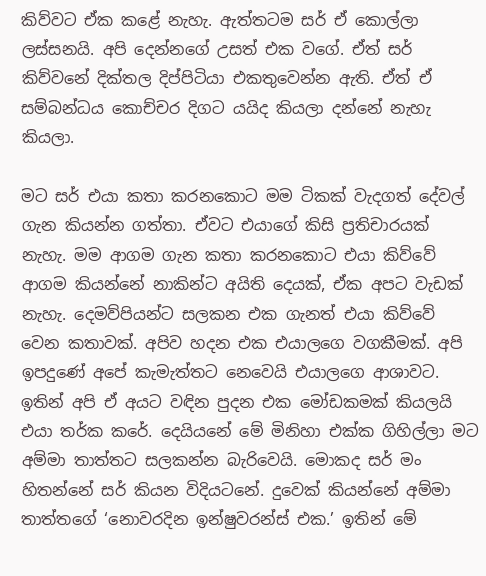කිව්වට ඒක කළේ නැහැ. ඇත්තටම සර් ඒ කොල්ලා ලස්සනයි. අපි දෙන්නගේ උසත් එක වගේ. ඒත් සර් කිව්වනේ දික්තල දිප්පිටියා එකතුවෙන්න ඇති. ඒත් ඒ සම්බන්ධය කොච්චර දිගට යයිද කියලා දන්නේ නැහැ කියලා.

මට සර් එයා කතා කරනකොට මම ටිකක් වැදගත් දේවල් ගැන කියන්න ගත්තා. ඒවට එයාගේ කිසි ප්‍රතිචාරයක් නැහැ. මම ආගම ගැන කතා කරනකොට එයා කිව්වේ ආගම කියන්නේ නාකින්ට අයිති දෙයක්, ඒක අපට වැඩක් නැහැ. දෙමව්පියන්ට සලකන එක ගැනත් එයා කිව්වේ වෙන කතාවක්. අපිව හදන එක එයාලගෙ වගකීමක්. අපි ඉපදුණේ අපේ කැමැත්තට නෙවෙයි එයාලගෙ ආශාවට. ඉතින් අපි ඒ අයට වඳින පුදන එක මෝඩකමක් කියලයි එයා තර්ක කරේ. දෙයියනේ මේ මිනිහා එක්ක ගිහිල්ලා මට අම්මා තාත්තට සලකන්න බැරිවෙයි. මොකද සර් මං හිතන්නේ සර් කියන විදියටනේ. දුවෙක් කියන්නේ අම්මා තාත්තගේ ‘නොවරදින ඉන්ෂුවරන්ස් එක.’ ඉතින් මේ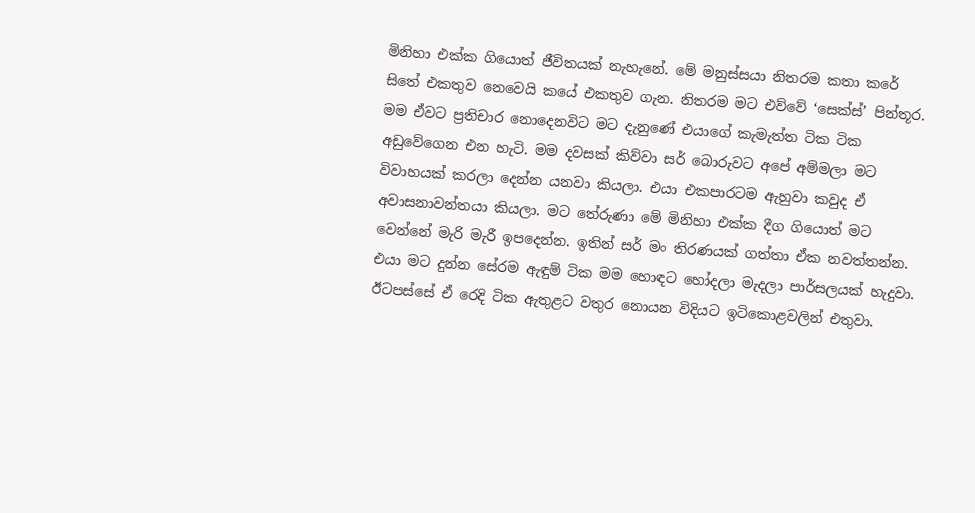මිනිහා එක්ක ගියොත් ජීවිතයක් නැහැනේ. මේ මනුස්සයා නිතරම කතා කරේ සිතේ එකතුව නෙවෙයි කයේ එකතුව ගැන. නිතරම මට එව්වේ ‘සෙක්ස්’ පින්තූර. මම ඒවට ප්‍රතිචාර නොදෙනවිට මට දැනුණේ එයාගේ කැමැත්ත ටික ටික අඩුවේගෙන එන හැටි. මම දවසක් කිව්වා සර් බොරුවට අපේ අම්මලා මට විවාහයක් කරලා දෙන්න යනවා කියලා. එයා එකපාරටම ඇහුවා කවුද ඒ අවාසනාවන්තයා කියලා. මට තේරුණා මේ මිනිහා එක්ක දීග ගියොත් මට වෙන්නේ මැරි මැරී ඉපදෙන්න. ඉතින් සර් මං තිරණයක් ගත්තා ඒක නවත්තන්න. එයා මට දුන්න සේරම ඇඳුම් ටික මම හොඳට හෝදලා මැදලා පාර්සලයක් හැදුවා. ඊටපස්සේ ඒ රෙදි ටික ඇතුළට වතුර නොයන විදියට ඉටිකොළවලින් එතුවා.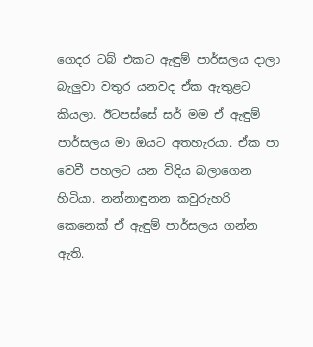ගෙදර ටබ් එකට ඇඳුම් පාර්සලය දාලා බැලුවා වතුර යනවද ඒක ඇතුළට කියලා. ඊටපස්සේ සර් මම ඒ ඇඳුම් පාර්සලය මා ඔයට අතහැරයා. ඒක පා වෙවී පහලට යන විදිය බලාගෙන හිටියා. නන්නාඳුනන කවුරුහරි කෙනෙක් ඒ ඇඳුම් පාර්සලය ගන්න ඇති.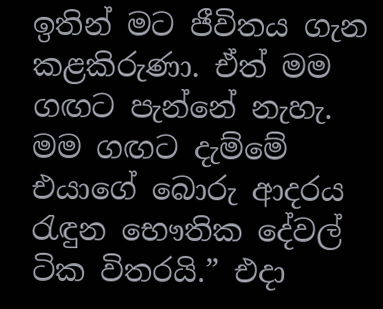ඉතින් මට ජීවිතය ගැන කළකිරුණා. ඒත් මම ගඟට පැන්නේ නැහැ. මම ගඟට දැම්මේ එයාගේ බොරු ආදරය රැඳුන භෞතික දේවල් ටික විතරයි.” එදා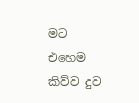මට එහෙම කිව්ව දුව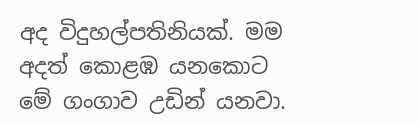අද විදුහල්පතිනියක්. මම අදත් කොළඹ යනකොට මේ ගංගාව උඩින් යනවා.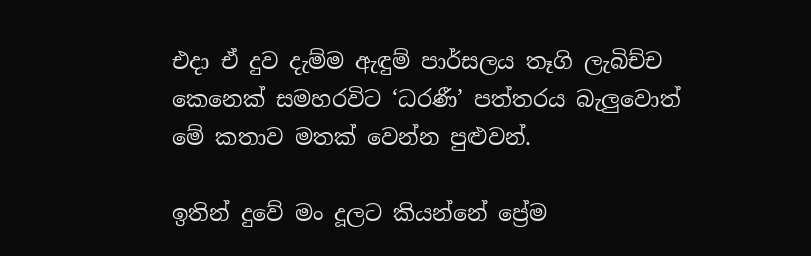එදා ඒ දුව දැම්ම ඇඳුම් පාර්සලය තෑගි ලැබිච්ච කෙනෙක් සමහරවිට ‘ධරණී’ පත්තරය බැලුවොත් මේ කතාව මතක් වෙන්න පුළුවන්.

ඉතින් දුවේ මං දූලට කියන්නේ ප්‍රේම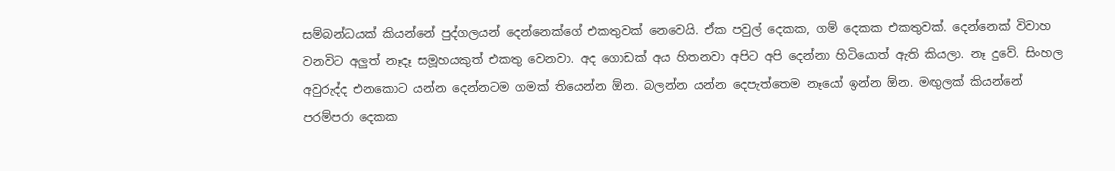සම්බන්ධයක් කියන්නේ පුද්ගලයන් දෙන්නෙක්ගේ එකතුවක් නෙවෙයි. ඒක පවුල් දෙකක, ගම් දෙකක එකතුවක්. දෙන්නෙක් විවාහ වනවිට අලුත් නෑදෑ සමූහයකුත් එකතු වෙනවා. අද ගොඩක් අය හිතනවා අපිට අපි දෙන්නා හිටියොත් ඇති කියලා. නෑ දුවේ. සිංහල අවුරුද්ද එනකොට යන්න දෙන්නටම ගමක් තියෙන්න ඕන. බලන්න යන්න දෙපැත්තෙම නෑයෝ ඉන්න ඕන. මඟුලක් කියන්නේ පරම්පරා දෙකක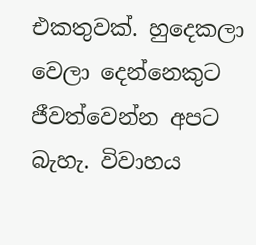එකතුවක්. හුදෙකලා වෙලා දෙන්නෙකුට ජීවත්වෙන්න අපට බැහැ. විවාහය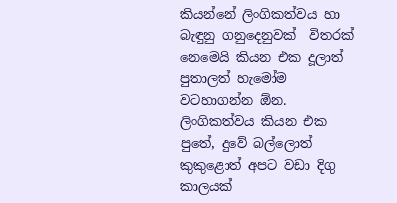කියන්නේ ලිංගිකත්වය හා බැඳුනු ගනුදෙනුවක්  විතරක් නෙමෙයි කියන එක දූලාත් පුතාලත් හැමෝම වටහාගන්න ඕන. ලිංගිකත්වය කියන එක පුතේ, දුවේ බල්ලොත් කුකුළොත් අපට වඩා දිගු කාලයක්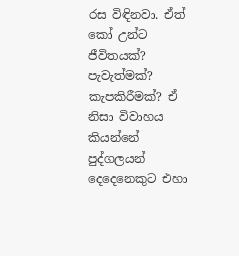රස විඳිනවා. ඒත් කෝ උන්ට ජීවිතයක්? පැවැත්මක්? කැපකිරීමක්? ඒ නිසා විවාහය කියන්නේ පුද්ගලයන් දෙදෙනෙකුට එහා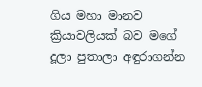ගිය මහා මානව ක්‍රියාවලියක් බව මගේ දූලා පුතාලා අඳුරාගන්න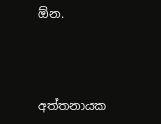ඕන.



අත්තනායක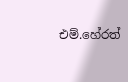එම්.හේරත්